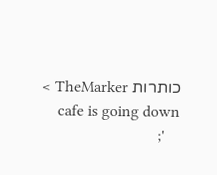כותרות TheMarker >
    cafe is going down
    ';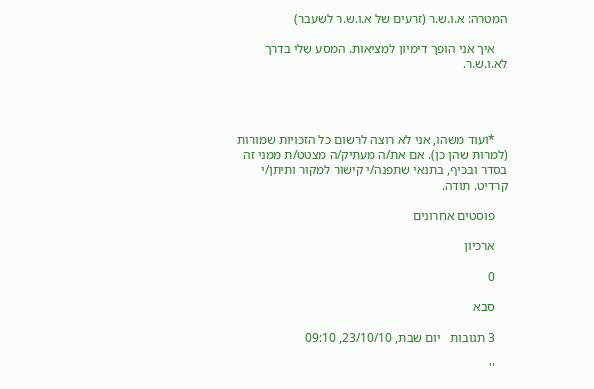המטרה: א.ו.ש.ר (זרעים של א.ו.ש.ר לשעבר)

    איך אני הופך דימיון למציאות. המסע שלי בדרך לא.ו.ש.ר.




    *ועוד משהו, אני לא רוצה לרשום כל הזכויות שמורות (למרות שהן כן). אם את/ה מעתיק/ה מצטט/ת ממני זה בסדר ובכיף, בתנאי שתפנה/י קישור למקור ותיתן/י קרדיט. תודה.

    פוסטים אחרונים

    ארכיון

    0

    סבא

    3 תגובות   יום שבת, 23/10/10, 09:10

    ''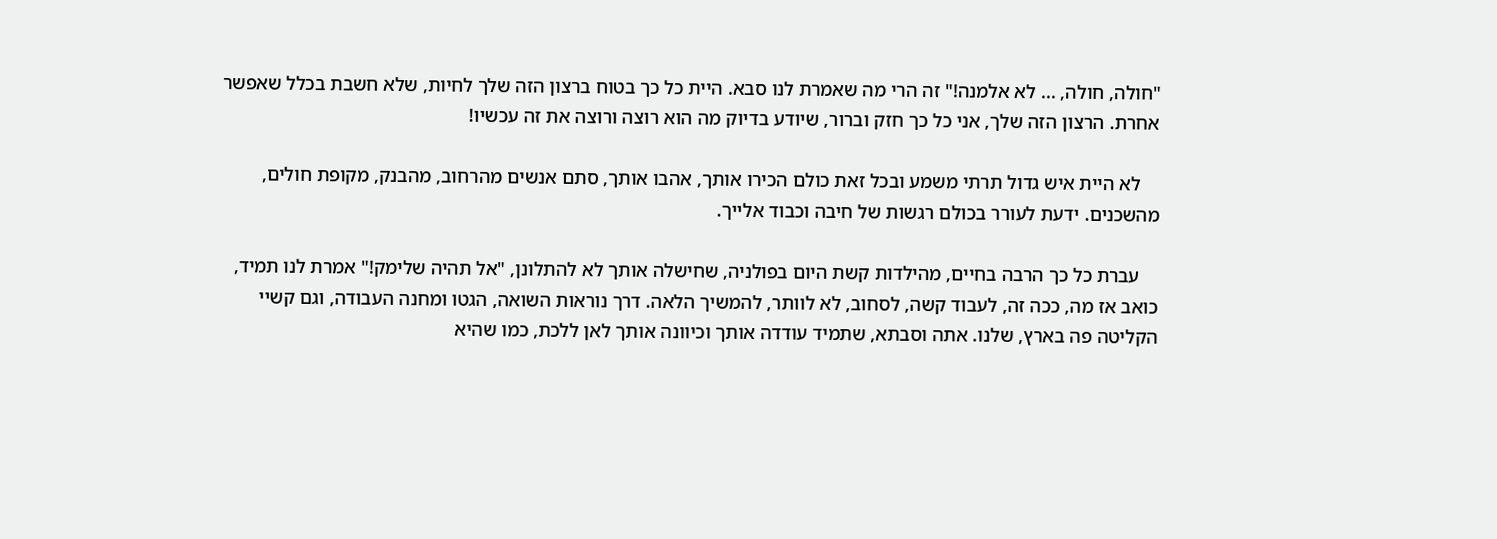"חולה, חולה, ... לא אלמנה!" זה הרי מה שאמרת לנו סבא. היית כל כך בטוח ברצון הזה שלך לחיות, שלא חשבת בכלל שאפשר אחרת. הרצון הזה שלך, אני כל כך חזק וברור, שיודע בדיוק מה הוא רוצה ורוצה את זה עכשיו!

    לא היית איש גדול תרתי משמע ובכל זאת כולם הכירו אותך, אהבו אותך, סתם אנשים מהרחוב, מהבנק, מקופת חולים, מהשכנים. ידעת לעורר בכולם רגשות של חיבה וכבוד אלייך.

    עברת כל כך הרבה בחיים, מהילדות קשת היום בפולניה, שחישלה אותך לא להתלונן, "אל תהיה שלימק!" אמרת לנו תמיד, כואב אז מה, ככה זה, לעבוד קשה, לסחוב, לא לוותר, להמשיך הלאה. דרך נוראות השואה, הגטו ומחנה העבודה, וגם קשיי הקליטה פה בארץ, שלנו. אתה וסבתא, שתמיד עודדה אותך וכיוונה אותך לאן ללכת, כמו שהיא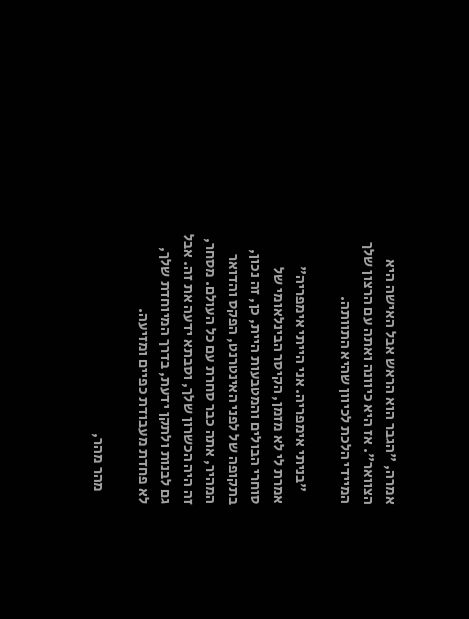אמרה, "הגבר הוא הראש אבל האישה היא הצוואר". אז היא כיוונה ואתה עם הרצון שלך המיידי הלכת לכיוון שהיא התוותה.

    "בניתי אימפריה. אני הייתי אימפריה" אמרת לי לא מזמן, הקיסר הבינלאומי של סוחרי הבולים והמטבעות היית, כן, זה נכון, בתקופה של לפני האינטרנט, הפקס והדואר המהיר, אתה כבר סחרת עם כל העולם. מסחר, זה היה הכשרון שלך, וסבתא ידעה את זה. אבל גם לבנות ולתקן ידעת, בדרך המיוחדת שלך, לא פחדת מעבודת כפיים ומזיעה.

    מהר מהר,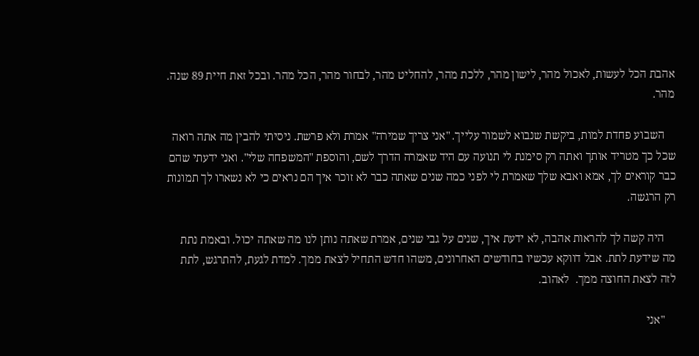אהבת הכל לעשות, לאכול מהר, לישון מהר, ללכת מהר, להחליט מהר, לבחור מהר, הכל מהר. ובכל זאת חיית 89 שנה. מהר.

    השבוע פחדת למות, ביקשת שנבוא לשמור עלייך. "אני צריך שמירה" אמרת ולא פרשת. ניסיתי להבין מה אתה רואה שכל כך מטריד אותך ואתה רק סימנת לי תנועה עם היד שאמרה הדרך לשם, והוספת "המשפחה שלי". ואני ידעתי שהם כבר קוראים לך, אמא ואבא שלך שאמרת לי לפני כמה שנים שאתה כבר לא זוכר איך הם נראים כי לא נשארו לך תמונות רק הרגשה.

    היה קשה לך להראות אהבה, לא ידעת איך, שנים על גבי שנים, אמרת שאתה נותן לנו מה שאתה יכול. ובאמת נתת מה שידעת לתת. אבל דווקא עכשיו בחודשים האחרונים, משהו חדש התחיל לצאת ממך. למדת לגעת, להתרגש, לתת לזה לצאת החוצה ממך.  לאהוב.

    "אני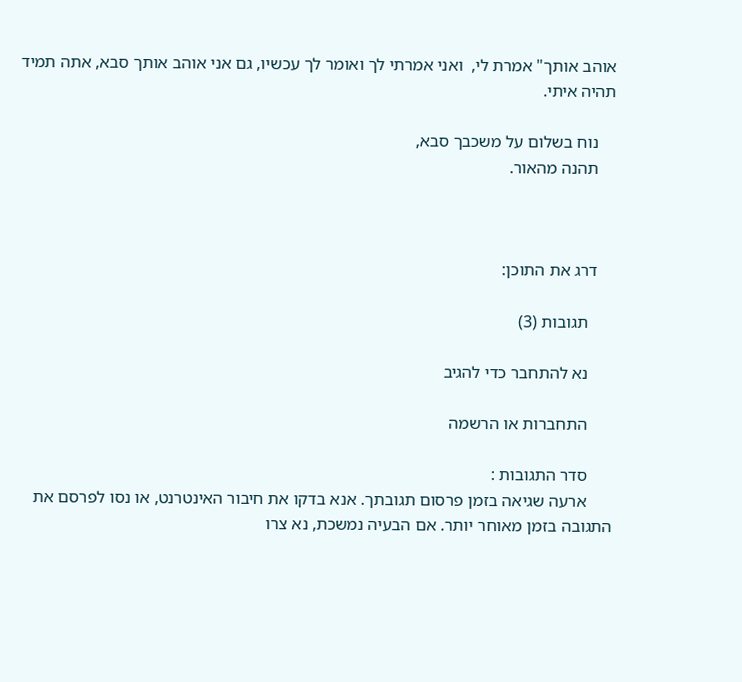אוהב אותך" אמרת לי,  ואני אמרתי לך ואומר לך עכשיו, גם אני אוהב אותך סבא, אתה תמיד תהיה איתי.

    נוח בשלום על משכבך סבא,
    תהנה מהאור.



    דרג את התוכן:

      תגובות (3)

      נא להתחבר כדי להגיב

      התחברות או הרשמה

      סדר התגובות :
      ארעה שגיאה בזמן פרסום תגובתך. אנא בדקו את חיבור האינטרנט, או נסו לפרסם את התגובה בזמן מאוחר יותר. אם הבעיה נמשכת, נא צרו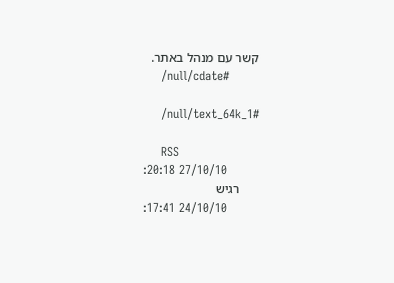קשר עם מנהל באתר.
      /null/cdate#

      /null/text_64k_1#

      RSS
        27/10/10 20:18:
      רגיש
        24/10/10 17:41: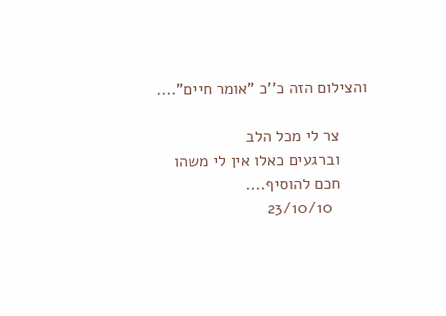והצילום הזה כ''כ "אומר חיים"....

      צר לי מכל הלב
      וברגעים כאלו אין לי משהו
      חכם להוסיף....
        23/10/10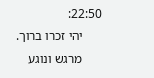22:50:
      יהי זכרו ברוך.
      מרגש ונוגע